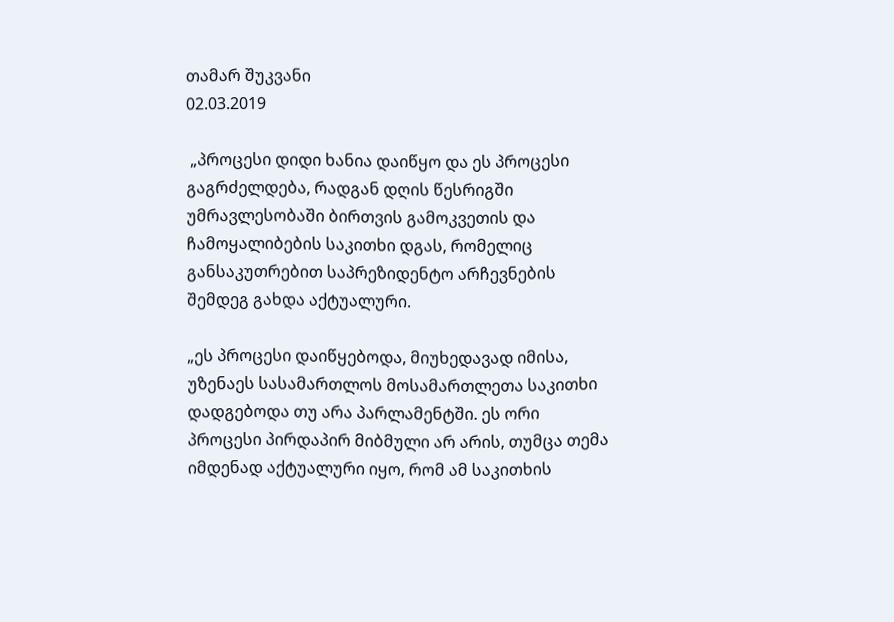თამარ შუკვანი
02.03.2019

 „პროცესი დიდი ხანია დაიწყო და ეს პროცესი გაგრძელდება, რადგან დღის წესრიგში უმრავლესობაში ბირთვის გამოკვეთის და ჩამოყალიბების საკითხი დგას, რომელიც განსაკუთრებით საპრეზიდენტო არჩევნების შემდეგ გახდა აქტუალური.

„ეს პროცესი დაიწყებოდა, მიუხედავად იმისა, უზენაეს სასამართლოს მოსამართლეთა საკითხი დადგებოდა თუ არა პარლამენტში. ეს ორი პროცესი პირდაპირ მიბმული არ არის, თუმცა თემა იმდენად აქტუალური იყო, რომ ამ საკითხის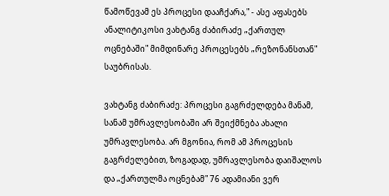წამოწევამ ეს პროცესი დააჩქარა," - ასე აფასებს ანალიტიკოსი ვახტანგ ძაბირაძე „ქართულ ოცნებაში" მიმდინარე პროცესებს „რეზონანსთან" საუბრისას.

ვახტანგ ძაბირაძე: პროცესი გაგრძელდება მანამ, სანამ უმრავლესობაში არ შეიქმნება ახალი უმრავლესობა. არ მგონია, რომ ამ პროცესის გაგრძელებით, ზოგადად, უმრავლესობა დაიშალოს და „ქართულმა ოცნებამ" 76 ადამიანი ვერ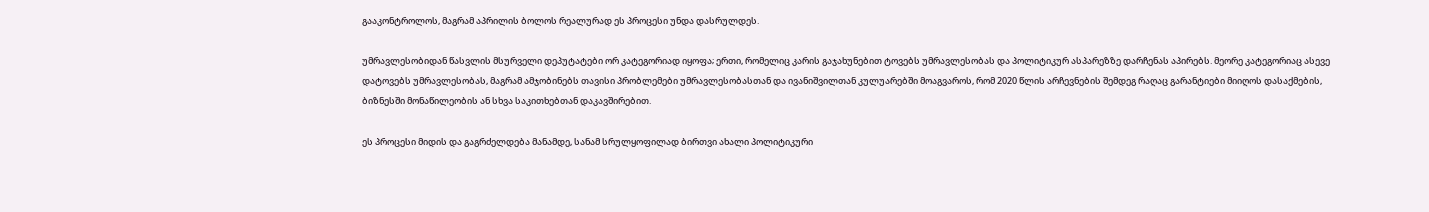გააკონტროლოს, მაგრამ აპრილის ბოლოს რეალურად ეს პროცესი უნდა დასრულდეს.

უმრავლესობიდან წასვლის მსურველი დეპუტატები ორ კატეგორიად იყოფა; ერთი, რომელიც კარის გაჯახუნებით ტოვებს უმრავლესობას და პოლიტიკურ ასპარეზზე დარჩენას აპირებს. მეორე კატეგორიაც ასევე დატოვებს უმრავლესობას, მაგრამ ამჯობინებს თავისი პრობლემები უმრავლესობასთან და ივანიშვილთან კულუარებში მოაგვაროს, რომ 2020 წლის არჩევნების შემდეგ რაღაც გარანტიები მიიღოს დასაქმების, ბიზნესში მონაწილეობის ან სხვა საკითხებთან დაკავშირებით.

ეს პროცესი მიდის და გაგრძელდება მანამდე, სანამ სრულყოფილად ბირთვი ახალი პოლიტიკური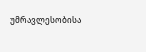უმრავლესობისა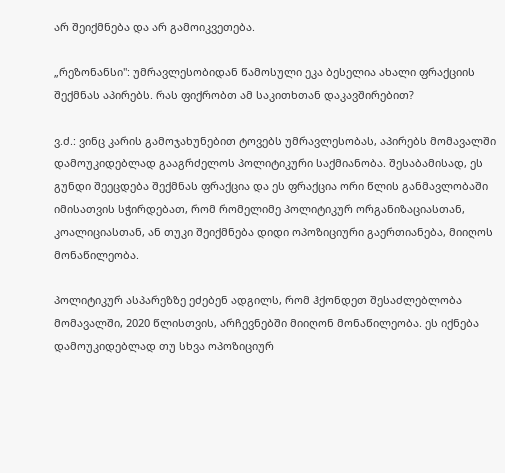არ შეიქმნება და არ გამოიკვეთება.

„რეზონანსი": უმრავლესობიდან წამოსული ეკა ბესელია ახალი ფრაქციის შექმნას აპირებს. რას ფიქრობთ ამ საკითხთან დაკავშირებით?

ვ.ძ.: ვინც კარის გამოჯახუნებით ტოვებს უმრავლესობას, აპირებს მომავალში დამოუკიდებლად გააგრძელოს პოლიტიკური საქმიანობა. შესაბამისად, ეს გუნდი შეეცდება შექმნას ფრაქცია და ეს ფრაქცია ორი წლის განმავლობაში იმისათვის სჭირდებათ, რომ რომელიმე პოლიტიკურ ორგანიზაციასთან, კოალიციასთან, ან თუკი შეიქმნება დიდი ოპოზიციური გაერთიანება, მიიღოს მონაწილეობა.

პოლიტიკურ ასპარეზზე ეძებენ ადგილს, რომ ჰქონდეთ შესაძლებლობა მომავალში, 2020 წლისთვის, არჩევნებში მიიღონ მონაწილეობა. ეს იქნება დამოუკიდებლად თუ სხვა ოპოზიციურ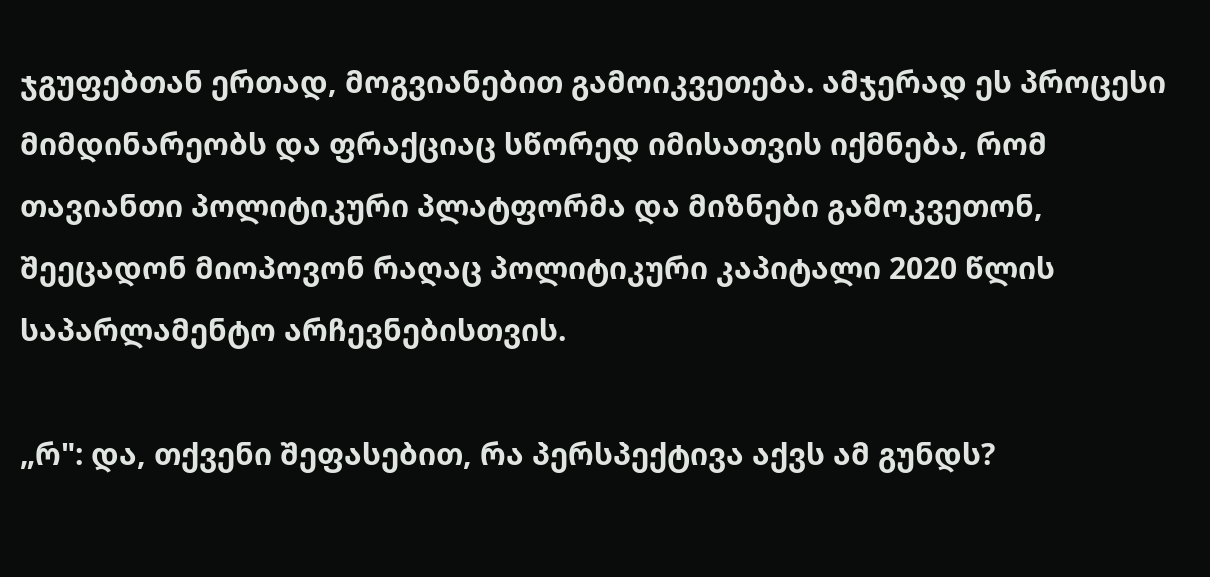ჯგუფებთან ერთად, მოგვიანებით გამოიკვეთება. ამჯერად ეს პროცესი მიმდინარეობს და ფრაქციაც სწორედ იმისათვის იქმნება, რომ თავიანთი პოლიტიკური პლატფორმა და მიზნები გამოკვეთონ, შეეცადონ მიოპოვონ რაღაც პოლიტიკური კაპიტალი 2020 წლის საპარლამენტო არჩევნებისთვის.

„რ": და, თქვენი შეფასებით, რა პერსპექტივა აქვს ამ გუნდს?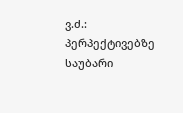ვ.ძ.: პერპექტივებზე საუბარი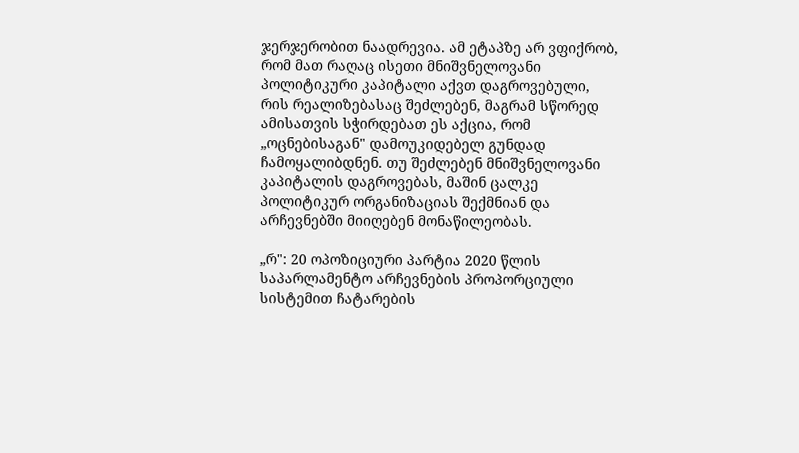ჯერჯერობით ნაადრევია. ამ ეტაპზე არ ვფიქრობ, რომ მათ რაღაც ისეთი მნიშვნელოვანი პოლიტიკური კაპიტალი აქვთ დაგროვებული, რის რეალიზებასაც შეძლებენ, მაგრამ სწორედ ამისათვის სჭირდებათ ეს აქცია, რომ „ოცნებისაგან" დამოუკიდებელ გუნდად ჩამოყალიბდნენ. თუ შეძლებენ მნიშვნელოვანი კაპიტალის დაგროვებას, მაშინ ცალკე პოლიტიკურ ორგანიზაციას შექმნიან და არჩევნებში მიიღებენ მონაწილეობას.

„რ": 20 ოპოზიციური პარტია 2020 წლის საპარლამენტო არჩევნების პროპორციული სისტემით ჩატარების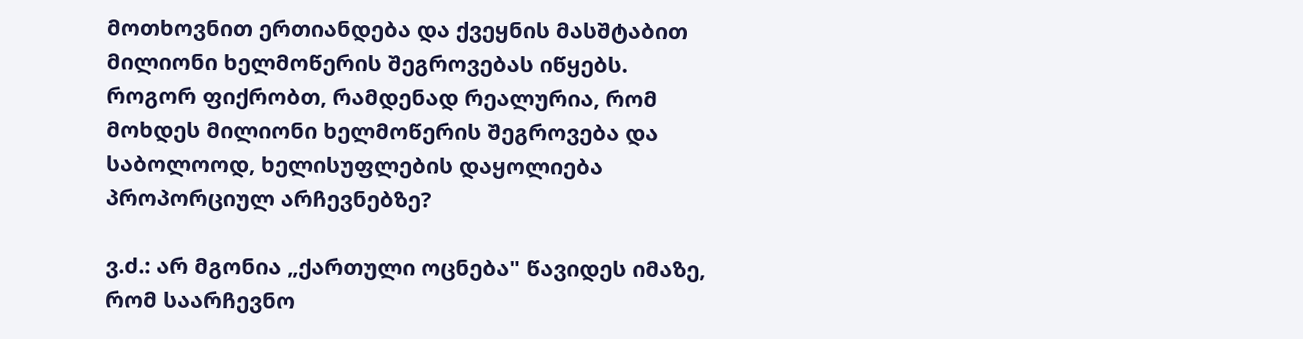მოთხოვნით ერთიანდება და ქვეყნის მასშტაბით მილიონი ხელმოწერის შეგროვებას იწყებს. როგორ ფიქრობთ, რამდენად რეალურია, რომ მოხდეს მილიონი ხელმოწერის შეგროვება და საბოლოოდ, ხელისუფლების დაყოლიება პროპორციულ არჩევნებზე?

ვ.ძ.: არ მგონია „ქართული ოცნება" წავიდეს იმაზე, რომ საარჩევნო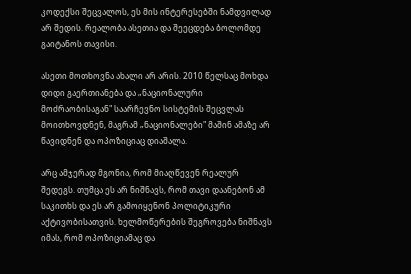კოდექსი შეცვალოს, ეს მის ინტერესებში ნამდვილად არ შედის. რეალობა ასეთია და შეეცდება ბოლომდე გაიტანოს თავისი.

ასეთი მოთხოვნა ახალი არ არის. 2010 წელსაც მოხდა დიდი გაერთიანება და „ნაციონალური მოძრაობისაგან" საარჩევნო სისტემის შეცვლას მოითხოვდნენ, მაგრამ „ნაციონალები" მაშინ ამაზე არ წავიდნენ და ოპოზიციაც დიაშალა.

არც ამჯერად მგონია, რომ მიაღწევენ რეალურ შედეგს. თუმცა ეს არ ნიშნავს, რომ თავი დაანებონ ამ საკითხს და ეს არ გამოიყენონ პოლიტიკური აქტივობისათვის. ხელმოწერების შეგროვება ნიშნავს იმას, რომ ოპოზიციამაც და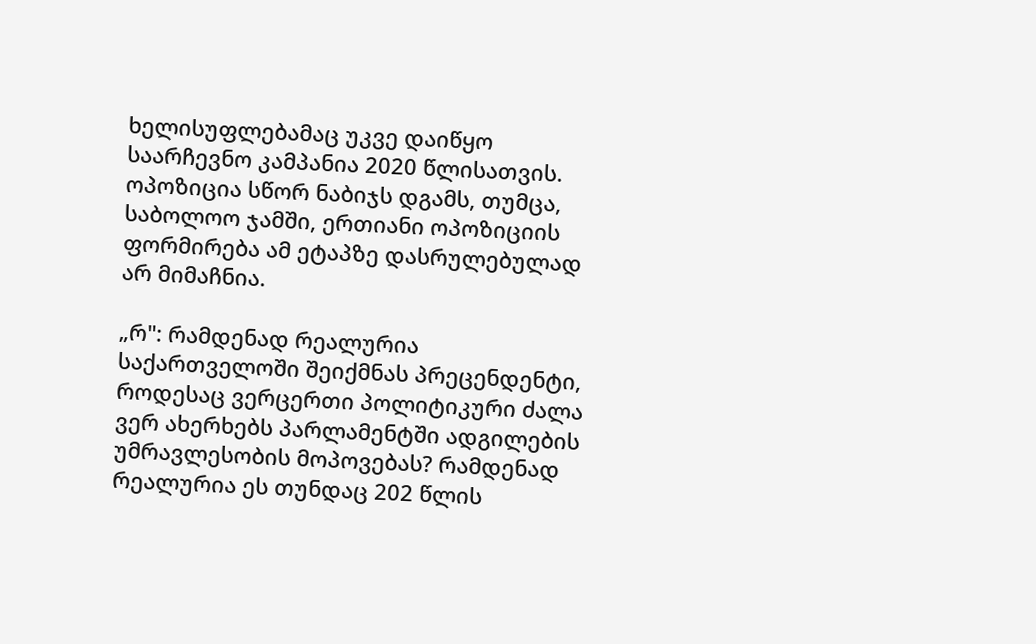ხელისუფლებამაც უკვე დაიწყო საარჩევნო კამპანია 2020 წლისათვის. ოპოზიცია სწორ ნაბიჯს დგამს, თუმცა, საბოლოო ჯამში, ერთიანი ოპოზიციის ფორმირება ამ ეტაპზე დასრულებულად არ მიმაჩნია.

„რ": რამდენად რეალურია საქართველოში შეიქმნას პრეცენდენტი, როდესაც ვერცერთი პოლიტიკური ძალა ვერ ახერხებს პარლამენტში ადგილების უმრავლესობის მოპოვებას? რამდენად რეალურია ეს თუნდაც 202 წლის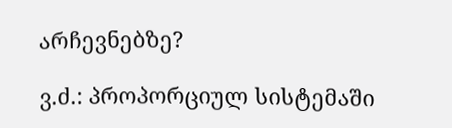არჩევნებზე?

ვ.ძ.: პროპორციულ სისტემაში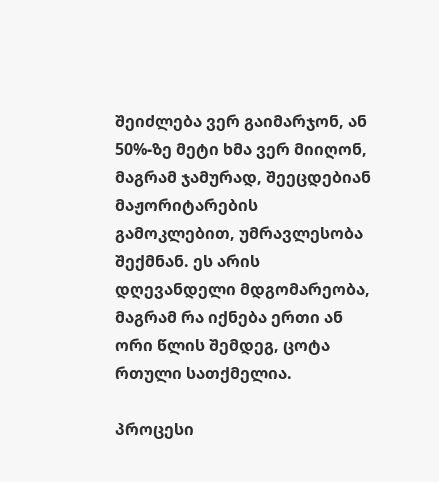შეიძლება ვერ გაიმარჯონ, ან 50%-ზე მეტი ხმა ვერ მიიღონ, მაგრამ ჯამურად, შეეცდებიან მაჟორიტარების გამოკლებით, უმრავლესობა შექმნან. ეს არის დღევანდელი მდგომარეობა, მაგრამ რა იქნება ერთი ან ორი წლის შემდეგ, ცოტა რთული სათქმელია.

პროცესი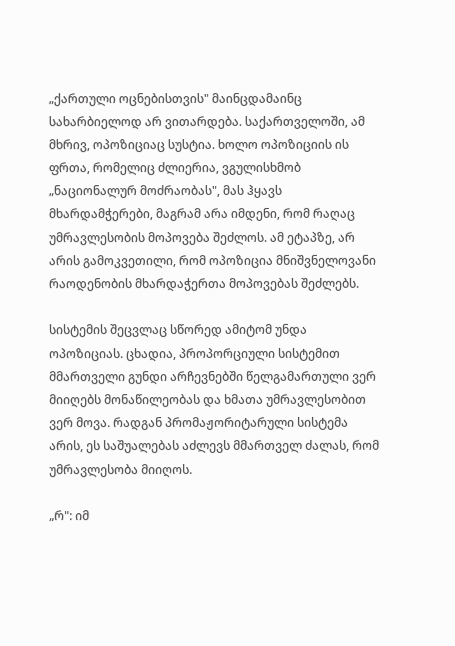„ქართული ოცნებისთვის" მაინცდამაინც სახარბიელოდ არ ვითარდება. საქართველოში, ამ მხრივ, ოპოზიციაც სუსტია. ხოლო ოპოზიციის ის ფრთა, რომელიც ძლიერია, ვგულისხმობ „ნაციონალურ მოძრაობას", მას ჰყავს მხარდამჭერები, მაგრამ არა იმდენი, რომ რაღაც უმრავლესობის მოპოვება შეძლოს. ამ ეტაპზე, არ არის გამოკვეთილი, რომ ოპოზიცია მნიშვნელოვანი რაოდენობის მხარდაჭერთა მოპოვებას შეძლებს.

სისტემის შეცვლაც სწორედ ამიტომ უნდა ოპოზიციას. ცხადია, პროპორციული სისტემით მმართველი გუნდი არჩევნებში წელგამართული ვერ მიიღებს მონაწილეობას და ხმათა უმრავლესობით ვერ მოვა. რადგან პრომაჟორიტარული სისტემა არის, ეს საშუალებას აძლევს მმართველ ძალას, რომ უმრავლესობა მიიღოს.

„რ": იმ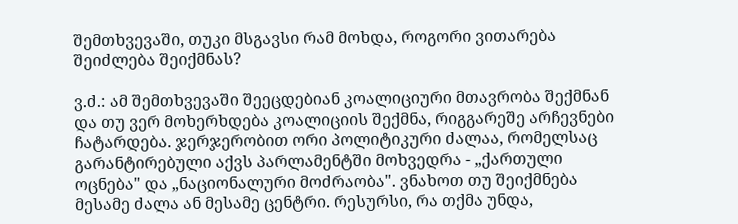შემთხვევაში, თუკი მსგავსი რამ მოხდა, როგორი ვითარება შეიძლება შეიქმნას?

ვ.ძ.: ამ შემთხვევაში შეეცდებიან კოალიციური მთავრობა შექმნან და თუ ვერ მოხერხდება კოალიციის შექმნა, რიგგარეშე არჩევნები ჩატარდება. ჯერჯერობით ორი პოლიტიკური ძალაა, რომელსაც გარანტირებული აქვს პარლამენტში მოხვედრა - „ქართული ოცნება" და „ნაციონალური მოძრაობა". ვნახოთ თუ შეიქმნება მესამე ძალა ან მესამე ცენტრი. რესურსი, რა თქმა უნდა,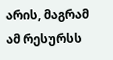არის, მაგრამ ამ რესურსს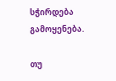სჭირდება გამოყენება.

თუ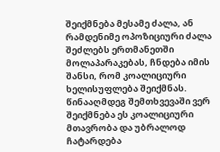შეიქმნება მესამე ძალა, ან რამდენიმე ოპოზიციური ძალა შეძლებს ერთმანეთში მოლაპარაკებას, ჩნდება იმის შანსი, რომ კოალიციური ხელისუფლება შეიქმნას. წინააღმდეგ შემთხვევაში ვერ შეიქმნება ეს კოალიციური მთავრობა და უბრალოდ ჩატარდება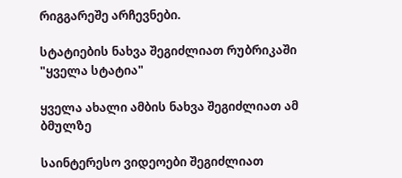რიგგარეშე არჩევნები.

სტატიების ნახვა შეგიძლიათ რუბრიკაში "ყველა სტატია"

ყველა ახალი ამბის ნახვა შეგიძლიათ ამ ბმულზე

საინტერესო ვიდეოები შეგიძლიათ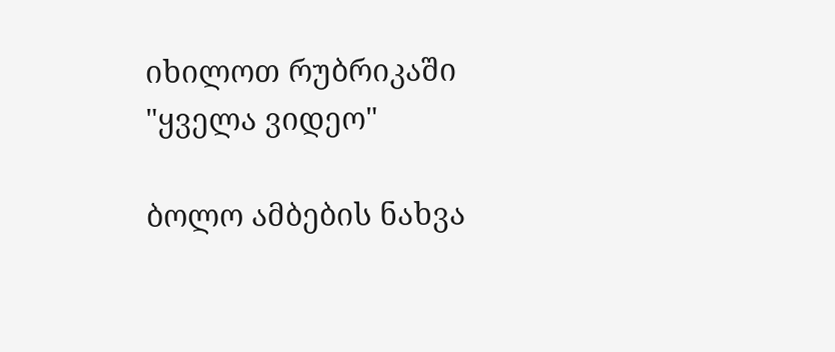იხილოთ რუბრიკაში "ყველა ვიდეო"

ბოლო ამბების ნახვა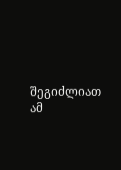შეგიძლიათ ამ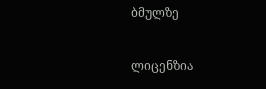ბმულზე

ლიცენზია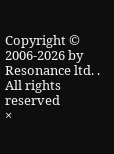Copyright © 2006-2026 by Resonance ltd. . All rights reserved
×